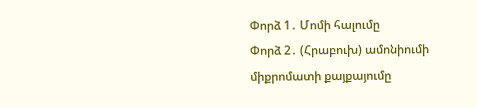Փորձ 1․ Մոմի հալումը
Փորձ 2․ (Հրաբուխ) ամոնիումի միքրոմատի քայքայումը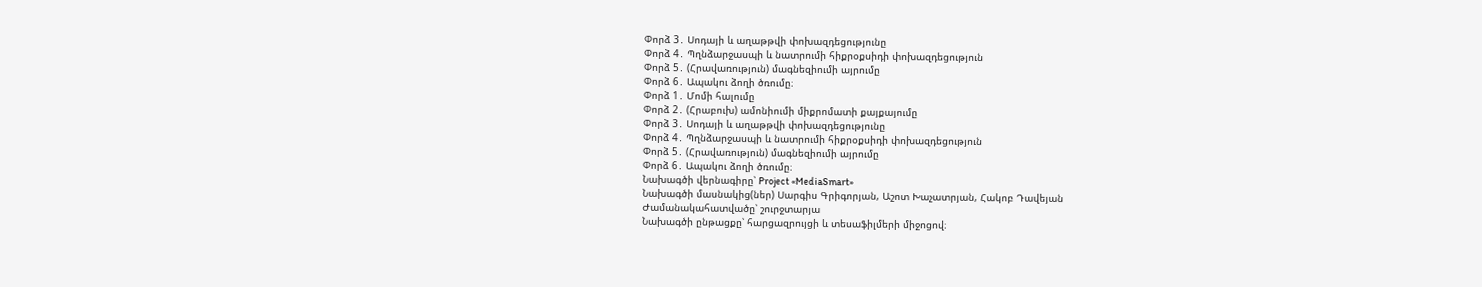Փորձ 3․ Սոդայի և աղաթթվի փոխազդեցությունը
Փորձ 4․ Պղնձարջասպի և նատրումի հիքրօքսիդի փոխազդեցություն
Փորձ 5․ (Հրավառություն) մագնեզիումի այրումը
Փորձ 6․ Ապակու ձողի ծռումը։
Փորձ 1․ Մոմի հալումը
Փորձ 2․ (Հրաբուխ) ամոնիումի միքրոմատի քայքայումը
Փորձ 3․ Սոդայի և աղաթթվի փոխազդեցությունը
Փորձ 4․ Պղնձարջասպի և նատրումի հիքրօքսիդի փոխազդեցություն
Փորձ 5․ (Հրավառություն) մագնեզիումի այրումը
Փորձ 6․ Ապակու ձողի ծռումը։
Նախագծի վերնագիրը՝ Project «MediaSmart»
Նախագծի մասնակից(ներ) Սարգիս Գրիգորյան, Աշոտ Խաչատրյան, Հակոբ Դավեյան
Ժամանակահատվածը՝ շուրջտարյա
Նախագծի ընթացքը՝ հարցազրույցի և տեսաֆիլմերի միջոցով։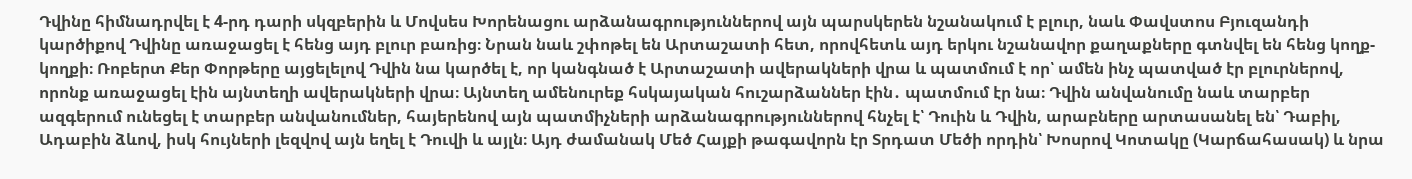Դվինը հիմնադրվել է 4-րդ դարի սկզբերին և Մովսես Խորենացու արձանագրություններով այն պարսկերեն նշանակում է բլուր, նաև Փավստոս Բյուզանդի կարծիքով Դվինը առաջացել է հենց այդ բլուր բառից։ Նրան նաև շփոթել են Արտաշատի հետ, որովհետև այդ երկու նշանավոր քաղաքները գտնվել են հենց կողք-կողքի։ Ռոբերտ Քեր Փորթերը այցելելով Դվին նա կարծել է, որ կանգնած է Արտաշատի ավերակների վրա և պատմում է որ՝ ամեն ինչ պատված էր բլուրներով, որոնք առաջացել էին այնտեղի ավերակների վրա։ Այնտեղ ամենուրեք հսկայական հուշարձաններ էին․ պատմում էր նա։ Դվին անվանումը նաև տարբեր ազգերում ունեցել է տարբեր անվանումներ, հայերենով այն պատմիչների արձանագրություններով հնչել է՝ Դուին և Դվին, արաբները արտասանել են՝ Դաբիլ, Ադաբին ձևով, իսկ հույների լեզվով այն եղել է Դուվի և այլն։ Այդ ժամանակ Մեծ Հայքի թագավորն էր Տրդատ Մեծի որդին՝ Խոսրով Կոտակը (Կարճահասակ) և նրա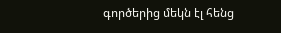գործերից մեկն էլ հենց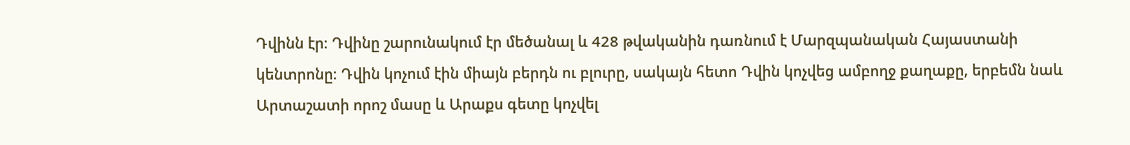Դվինն էր։ Դվինը շարունակում էր մեծանալ և 428 թվականին դառնում է Մարզպանական Հայաստանի կենտրոնը։ Դվին կոչում էին միայն բերդն ու բլուրը, սակայն հետո Դվին կոչվեց ամբողջ քաղաքը, երբեմն նաև Արտաշատի որոշ մասը և Արաքս գետը կոչվել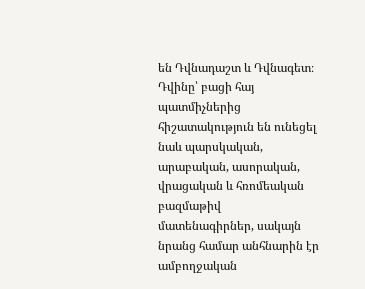են Դվնադաշտ և Դվնագետ։ Դվինը՝ բացի հայ պատմիչներից հիշատակություն են ունեցել նաև պարսկական, արաբական, ասորական, վրացական և հռոմեական բազմաթիվ մատենագիրներ, սակայն նրանց համար անհնարին էր ամբողջական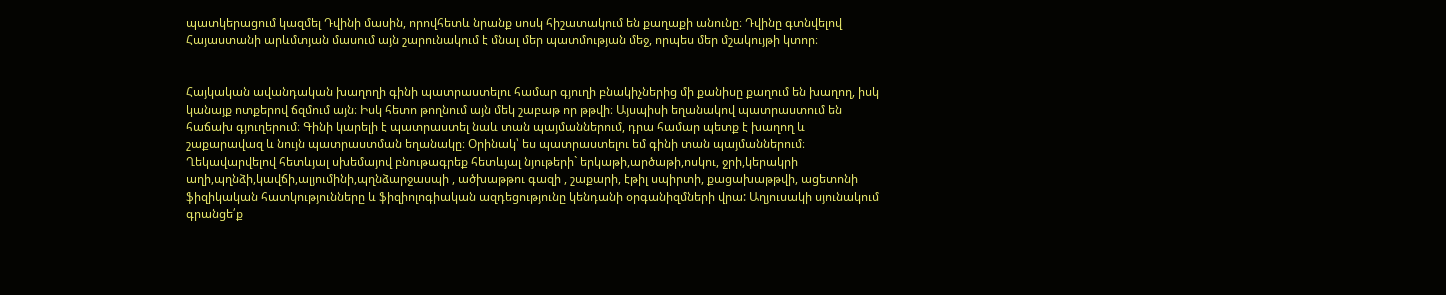պատկերացում կազմել Դվինի մասին, որովհետև նրանք սոսկ հիշատակում են քաղաքի անունը։ Դվինը գտնվելով Հայաստանի արևմտյան մասում այն շարունակում է մնալ մեր պատմության մեջ, որպես մեր մշակույթի կտոր։


Հայկական ավանդական խաղողի գինի պատրաստելու համար գյուղի բնակիչներից մի քանիսը քաղում են խաղող, իսկ կանայք ոտքերով ճզմում այն։ Իսկ հետո թողնում այն մեկ շաբաթ որ թթվի։ Այսպիսի եղանակով պատրաստում են հաճախ գյուղերում։ Գինի կարելի է պատրաստել նաև տան պայմաններում, դրա համար պետք է խաղող և շաքարավազ և նույն պատրաստման եղանակը։ Օրինակ՝ ես պատրաստելու եմ գինի տան պայմաններում։
Ղեկավարվելով հետևյալ սխեմայով բնութագրեք հետևյալ նյութերի` երկաթի,արծաթի,ոսկու, ջրի,կերակրի աղի,պղնձի,կավճի,ալյումինի,պղնձարջասպի , ածխաթթու գազի , շաքարի, էթիլ սպիրտի, քացախաթթվի, ացետոնի ֆիզիկական հատկությունները և ֆիզիոլոգիական ազդեցությունը կենդանի օրգանիզմների վրա: Աղյուսակի սյունակում գրանցե՛ք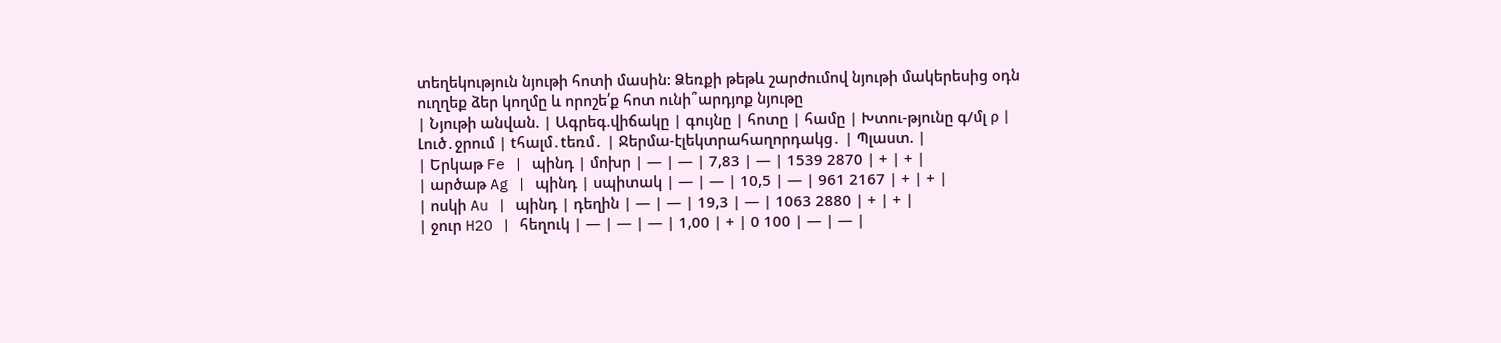տեղեկություն նյութի հոտի մասին: Ձեռքի թեթև շարժումով նյութի մակերեսից օդն ուղղեք ձեր կողմը և որոշե՛ք հոտ ունի՞արդյոք նյութը
| Նյութի անվան. | Ագրեգ.վիճակը | գույնը | հոտը | համը | Խտու-թյունը գ/մլ ρ | Լուծ․ջրում | tհալմ․tեռմ․ | Ջերմա-էլեկտրահաղորդակց․ | Պլաստ. |
| Երկաթ Fe | պինդ | մոխր | — | — | 7,83 | — | 1539 2870 | + | + |
| արծաթ Ag | պինդ | սպիտակ | — | — | 10,5 | — | 961 2167 | + | + |
| ոսկի Au | պինդ | դեղին | — | — | 19,3 | — | 1063 2880 | + | + |
| ջուր H2O | հեղուկ | — | — | — | 1,00 | + | 0 100 | — | — |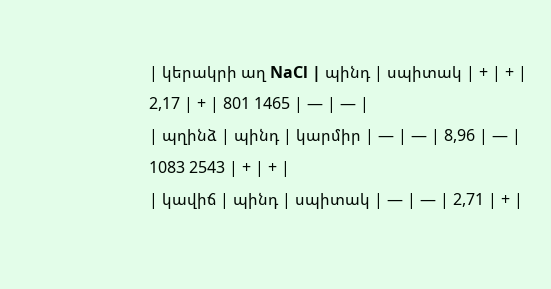| կերակրի աղ NaCl | պինդ | սպիտակ | + | + | 2,17 | + | 801 1465 | — | — |
| պղինձ | պինդ | կարմիր | — | — | 8,96 | — | 1083 2543 | + | + |
| կավիճ | պինդ | սպիտակ | — | — | 2,71 | + |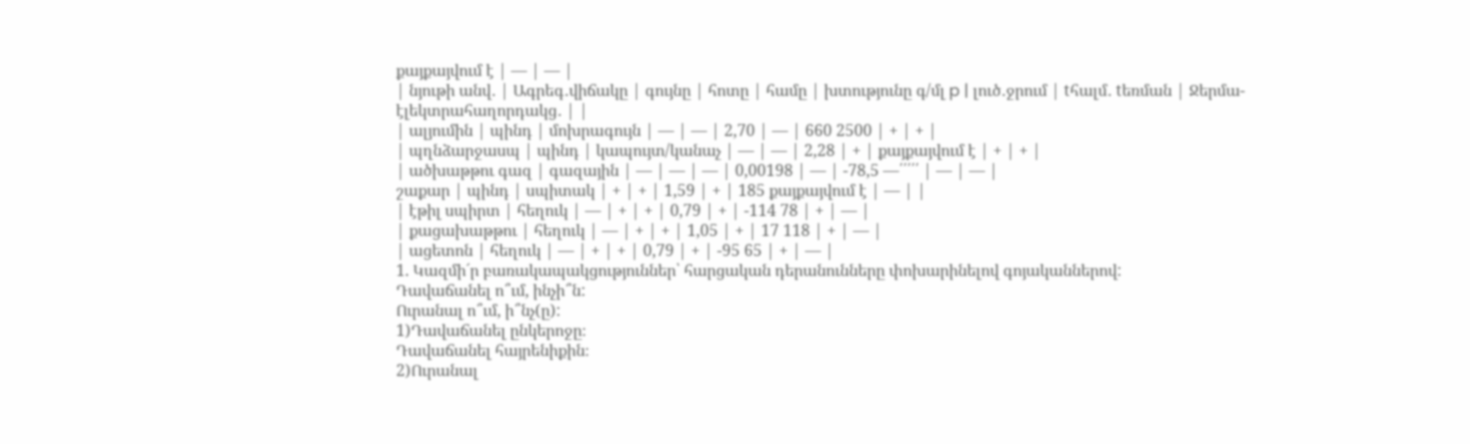քայքայվում է | — | — |
| նյութի անվ․ | Ագրեգ․վիճակը | գույնը | հոտը | համը | խտությունը գ/մլ p | լուծ․ջրում | tհալմ․ tեռման | Ջերմա-էլեկտրահաղորդակց․ | |
| ալյումին | պինդ | մոխրագույն | — | — | 2,70 | — | 660 2500 | + | + |
| պղնձարջասպ | պինդ | կապույտ/կանաչ | — | — | 2,28 | + | քայքայվում է | + | + |
| ածխաթթու գազ | գազային | — | — | — | 0,00198 | — | -78,5 —՛՛՛՛՛ | — | — |
շաքար | պինդ | սպիտակ | + | + | 1,59 | + | 185 քայքայվում է | — | |
| էթիլ սպիրտ | հեղուկ | — | + | + | 0,79 | + | -114 78 | + | — |
| քացախաթթու | հեղուկ | — | + | + | 1,05 | + | 17 118 | + | — |
| ացետոն | հեղուկ | — | + | + | 0,79 | + | -95 65 | + | — |
1. Կազմի´ր բառակապակցություններ՝ հարցական դերանունները փոխարինելով գոյականներով:
Դավաճանել ո՞ւմ, ինչի՞ն:
Ուրանալ ո՞ւմ, ի՞նչ(ը):
1)Դավաճանել ընկերոջը։
Դավաճանել հայրենիքին։
2)Ուրանալ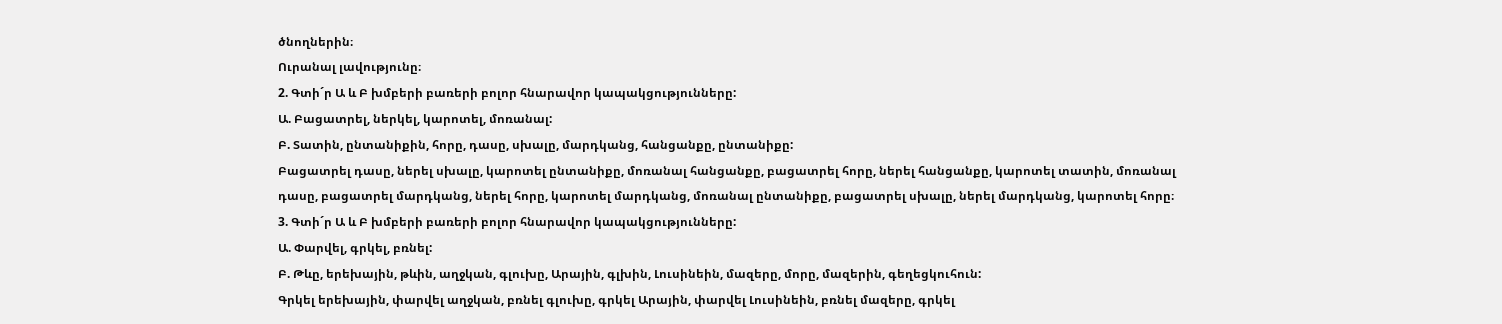ծնողներին։
Ուրանալ լավությունը։
2. Գտի´ր Ա և Բ խմբերի բառերի բոլոր հնարավոր կապակցությունները:
Ա. Բացատրել, ներկել, կարոտել, մոռանալ:
Բ. Տատին, ընտանիքին, հորը, դասը, սխալը, մարդկանց, հանցանքը, ընտանիքը:
Բացատրել դասը, ներել սխալը, կարոտել ընտանիքը, մոռանալ հանցանքը, բացատրել հորը, ներել հանցանքը, կարոտել տատին, մոռանալ դասը, բացատրել մարդկանց, ներել հորը, կարոտել մարդկանց, մոռանալ ընտանիքը, բացատրել սխալը, ներել մարդկանց, կարոտել հորը։
3. Գտի´ր Ա և Բ խմբերի բառերի բոլոր հնարավոր կապակցությունները:
Ա. Փարվել, գրկել, բռնել:
Բ. Թևը, երեխային, թևին, աղջկան, գլուխը, Արային, գլխին, Լուսինեին, մազերը, մորը, մազերին, գեղեցկուհուն:
Գրկել երեխային, փարվել աղջկան, բռնել գլուխը, գրկել Արային, փարվել Լուսինեին, բռնել մազերը, գրկել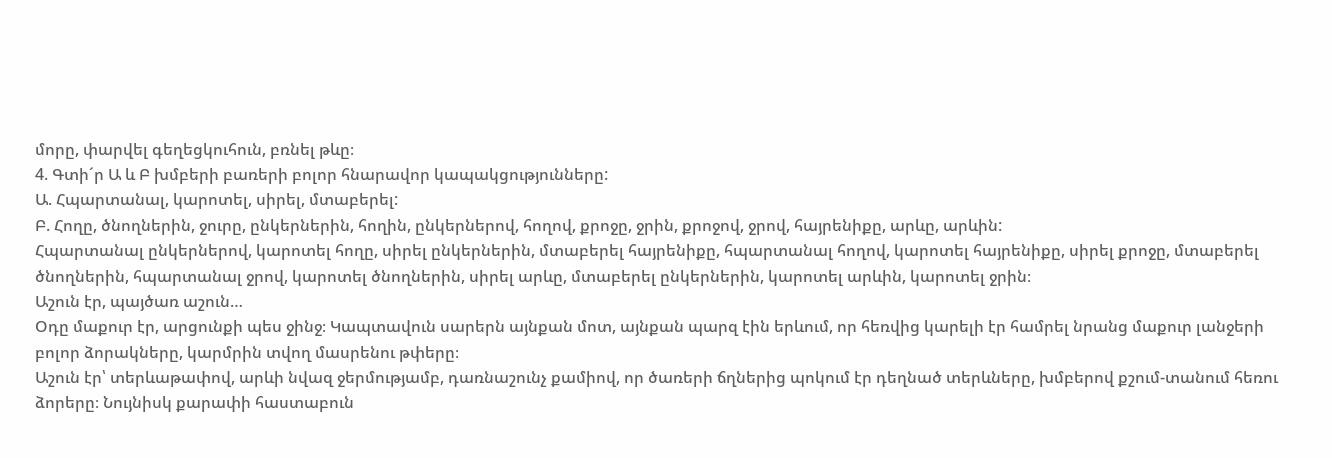մորը, փարվել գեղեցկուհուն, բռնել թևը։
4. Գտի´ր Ա և Բ խմբերի բառերի բոլոր հնարավոր կապակցությունները:
Ա. Հպարտանալ, կարոտել, սիրել, մտաբերել:
Բ. Հողը, ծնողներին, ջուրը, ընկերներին, հողին, ընկերներով, հողով, քրոջը, ջրին, քրոջով, ջրով, հայրենիքը, արևը, արևին:
Հպարտանալ ընկերներով, կարոտել հողը, սիրել ընկերներին, մտաբերել հայրենիքը, հպարտանալ հողով, կարոտել հայրենիքը, սիրել քրոջը, մտաբերել ծնողներին, հպարտանալ ջրով, կարոտել ծնողներին, սիրել արևը, մտաբերել ընկերներին, կարոտել արևին, կարոտել ջրին։
Աշուն էր, պայծառ աշուն…
Օդը մաքուր էր, արցունքի պես ջինջ։ Կապտավուն սարերն այնքան մոտ, այնքան պարզ էին երևում, որ հեռվից կարելի էր համրել նրանց մաքուր լանջերի բոլոր ձորակները, կարմրին տվող մասրենու թփերը։
Աշուն էր՝ տերևաթափով, արևի նվազ ջերմությամբ, դառնաշունչ քամիով, որ ծառերի ճղներից պոկում էր դեղնած տերևները, խմբերով քշում-տանում հեռու ձորերը։ Նույնիսկ քարափի հաստաբուն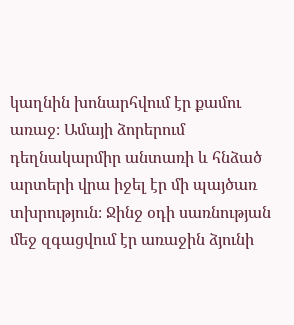կաղնին խոնարհվում էր քամու առաջ։ Ամայի ձորերում դեղնակարմիր անտառի և հնձած արտերի վրա իջել էր մի պայծառ տխրություն։ Ջինջ օդի սառնության մեջ զգացվում էր առաջին ձյունի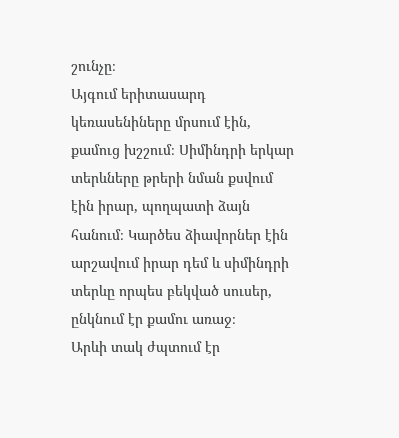շունչը։
Այգում երիտասարդ կեռասենիները մրսում էին, քամուց խշշում։ Սիմինդրի երկար տերևները թրերի նման քսվում էին իրար, պողպատի ձայն հանում։ Կարծես ձիավորներ էին արշավում իրար դեմ և սիմինդրի տերևը որպես բեկված սուսեր, ընկնում էր քամու առաջ։
Արևի տակ ժպտում էր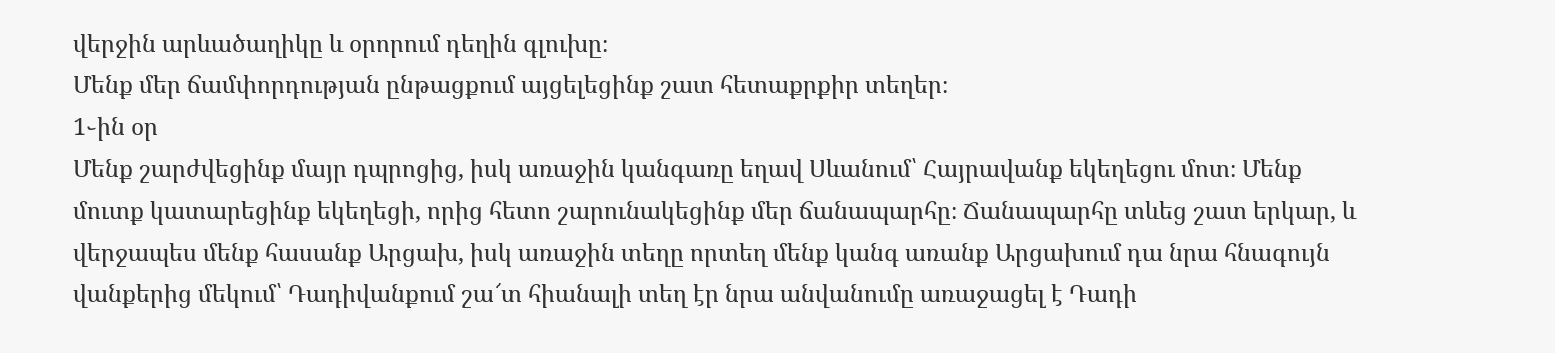վերջին արևածաղիկը և օրորում դեղին գլուխը։
Մենք մեր ճամփորդության ընթացքում այցելեցինք շատ հետաքրքիր տեղեր։
1֊ին օր
Մենք շարժվեցինք մայր դպրոցից, իսկ առաջին կանգառը եղավ Սևանում՝ Հայրավանք եկեղեցու մոտ։ Մենք մուտք կատարեցինք եկեղեցի, որից հետո շարունակեցինք մեր ճանապարհը։ Ճանապարհը տևեց շատ երկար, և վերջապես մենք հասանք Արցախ, իսկ առաջին տեղը որտեղ մենք կանգ առանք Արցախում դա նրա հնագույն վանքերից մեկում՝ Դադիվանքում շա՜տ հիանալի տեղ էր նրա անվանումը առաջացել է Դադի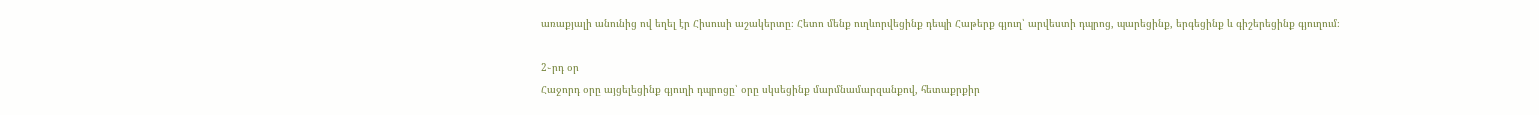առաքյալի անունից ով եղել էր Հիսուսի աշակերտը։ Հետո մենք ուղևորվեցինք դեպի Հաթերք գյուղ՝ արվեստի դպրոց, պարեցինք, երգեցինք և գիշերեցինք գյուղում։

2֊րդ օր
Հաջորդ օրը այցելեցինք գյուղի դպրոցը՝ օրը սկսեցինք մարմնամարզանքով, հետաքրքիր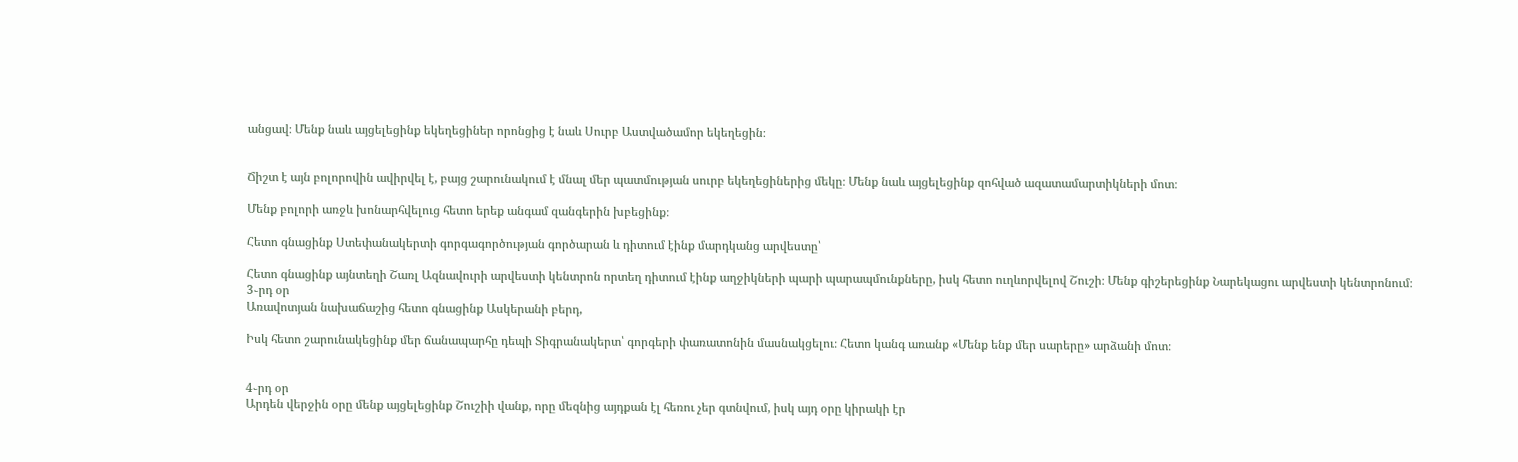անցավ։ Մենք նաև այցելեցինք եկեղեցիներ որոնցից է նաև Սուրբ Աստվածամոր եկեղեցին։


Ճիշտ է այն բոլորովին ավիրվել է, բայց շարունակում է մնալ մեր պատմության սուրբ եկեղեցիներից մեկը։ Մենք նաև այցելեցինք զոհված ազատամարտիկների մոտ։

Մենք բոլորի առջև խոնարհվելուց հետո երեք անգամ զանգերին խբեցինք։

Հետո գնացինք Ստեփանակերտի գորգագործության գործարան և դիտում էինք մարդկանց արվեստը՝

Հետո գնացինք այնտեղի Շառլ Ազնավուրի արվեստի կենտրոն որտեղ դիտում էինք աղջիկների պարի պարապմունքները, իսկ հետո ուղևորվելով Շուշի։ Մենք գիշերեցինք Նարեկացու արվեստի կենտրոնում։
3֊րդ օր
Առավոտյան նախաճաշից հետո գնացինք Ասկերանի բերդ,

Իսկ հետո շարունակեցինք մեր ճանապարհը դեպի Տիգրանակերտ՝ գորգերի փառատոնին մասնակցելու։ Հետո կանգ առանք «Մենք ենք մեր սարերը» արձանի մոտ։


4֊րդ օր
Արդեն վերջին օրը մենք այցելեցինք Շուշիի վանք, որը մեզնից այդքան էլ հեռու չեր գտնվում, իսկ այդ օրը կիրակի էր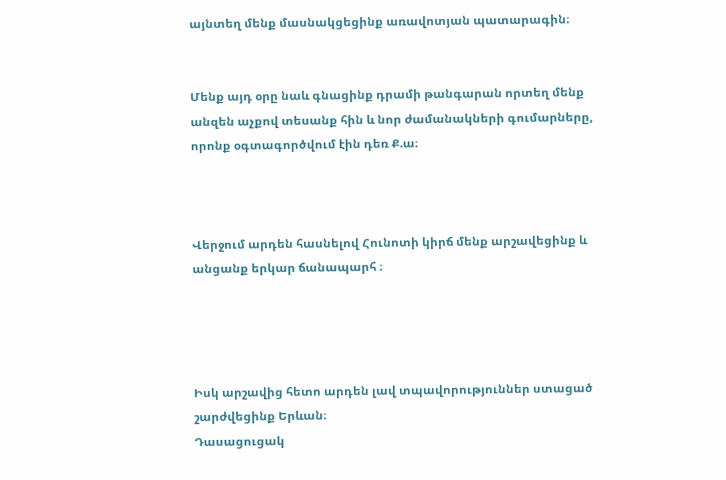այնտեղ մենք մասնակցեցինք առավոտյան պատարագին։


Մենք այդ օրը նաև գնացինք դրամի թանգարան որտեղ մենք անզեն աչքով տեսանք հին և նոր ժամանակների գումարները, որոնք օգտագործվում էին դեռ Ք.ա։



Վերջում արդեն հասնելով Հունոտի կիրճ մենք արշավեցինք և անցանք երկար ճանապարհ ։




Իսկ արշավից հետո արդեն լավ տպավորություններ ստացած շարժվեցինք Երևան։
Դասացուցակ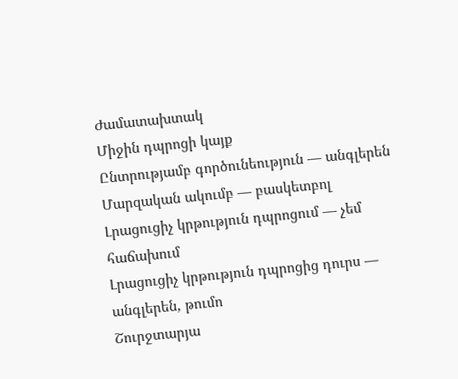Ժամատախտակ
Միջին դպրոցի կայք
Ընտրությամբ գործունեություն — անգլերեն
Մարզական ակումբ — բասկետբոլ
Լրացուցիչ կրթություն դպրոցում — չեմ հաճախում
Լրացուցիչ կրթություն դպրոցից դուրս — անգլերեն, թումո
Շուրջտարյա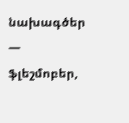նախագծեր — ֆլեշմոբեր,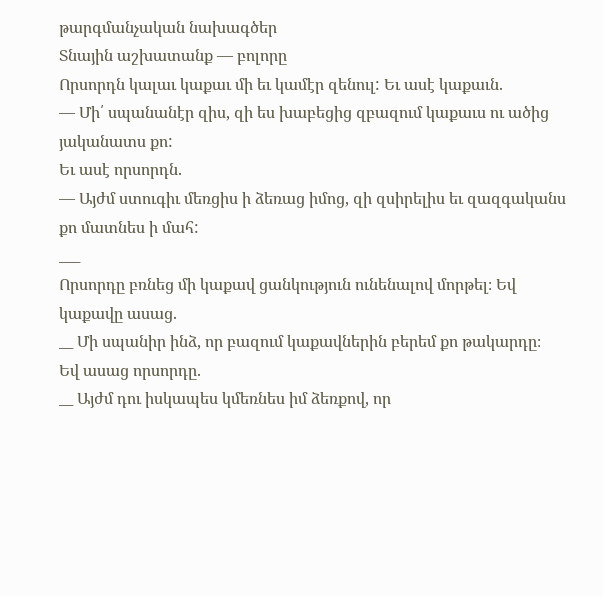թարգմանչական նախագծեր
Տնային աշխատանք — բոլորը
Որսորդն կալաւ կաքաւ մի եւ կամէր զենուլ: Եւ ասէ կաքաւն.
— Մի՛ սպանանէր զիս, զի ես խաբեցից զբազում կաքաւս ու ածից յականատս քո:
Եւ ասէ որսորդն.
— Այժմ ստուգիւ մեռցիս ի ձեռաց իմոց, զի զսիրելիս եւ զազգականս քո մատնես ի մահ:
___
Որսորդը բռնեց մի կաքավ ցանկություն ունենալով մորթել։ Եվ կաքավը ասաց.
__ Մի սպանիր ինձ, որ բազում կաքավներին բերեմ քո թակարդը։
Եվ ասաց որսորդը.
__ Այժմ դու իսկապես կմեռնես իմ ձեռքով, որ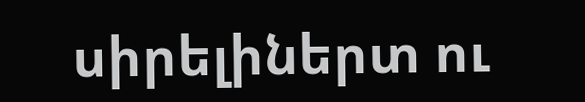սիրելիներտ ու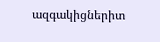ազգակիցներիտ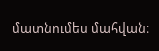մատնումես մահվան։